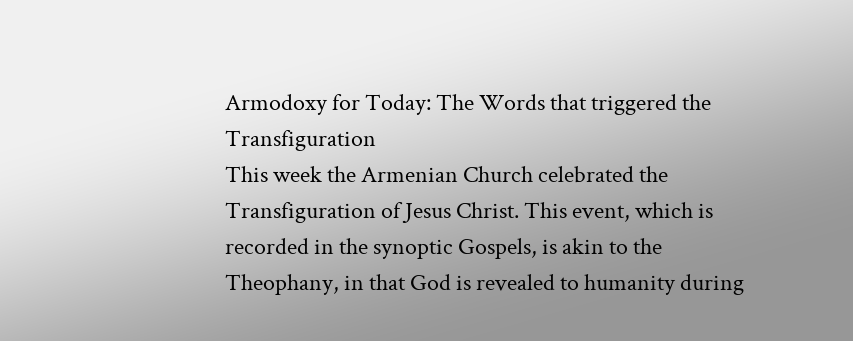Armodoxy for Today: The Words that triggered the Transfiguration
This week the Armenian Church celebrated the Transfiguration of Jesus Christ. This event, which is recorded in the synoptic Gospels, is akin to the Theophany, in that God is revealed to humanity during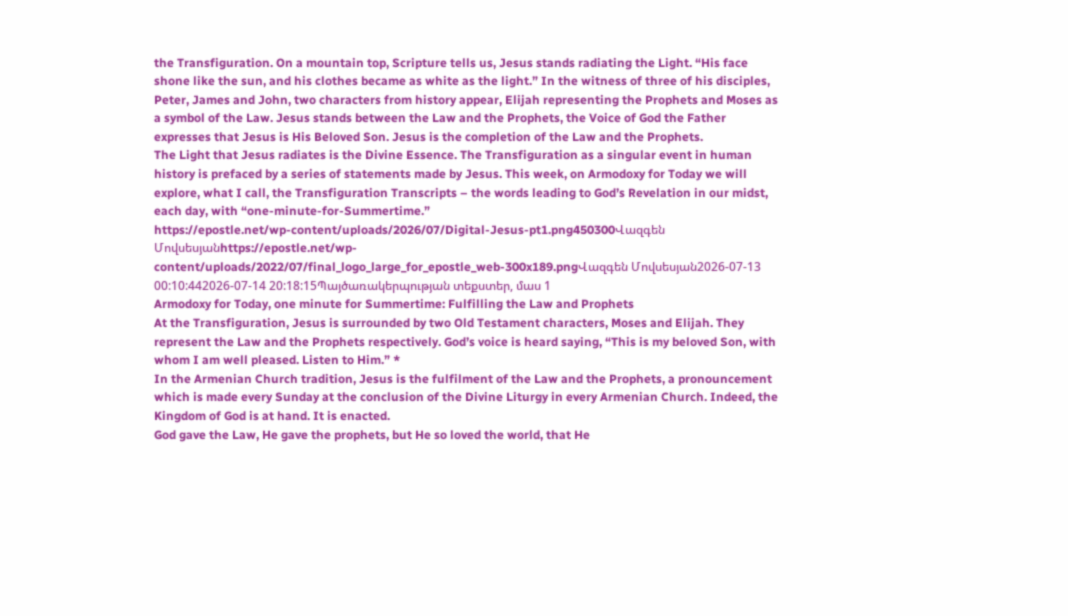the Transfiguration. On a mountain top, Scripture tells us, Jesus stands radiating the Light. “His face shone like the sun, and his clothes became as white as the light.” In the witness of three of his disciples, Peter, James and John, two characters from history appear, Elijah representing the Prophets and Moses as a symbol of the Law. Jesus stands between the Law and the Prophets, the Voice of God the Father expresses that Jesus is His Beloved Son. Jesus is the completion of the Law and the Prophets.
The Light that Jesus radiates is the Divine Essence. The Transfiguration as a singular event in human history is prefaced by a series of statements made by Jesus. This week, on Armodoxy for Today we will explore, what I call, the Transfiguration Transcripts – the words leading to God’s Revelation in our midst, each day, with “one-minute-for-Summertime.”
https://epostle.net/wp-content/uploads/2026/07/Digital-Jesus-pt1.png450300Վազգեն Մովսեսյանhttps://epostle.net/wp-content/uploads/2022/07/final_logo_large_for_epostle_web-300x189.pngՎազգեն Մովսեսյան2026-07-13 00:10:442026-07-14 20:18:15Պայծառակերպության տեքստեր, մաս 1
Armodoxy for Today, one minute for Summertime: Fulfilling the Law and Prophets
At the Transfiguration, Jesus is surrounded by two Old Testament characters, Moses and Elijah. They represent the Law and the Prophets respectively. God’s voice is heard saying, “This is my beloved Son, with whom I am well pleased. Listen to Him.” *
In the Armenian Church tradition, Jesus is the fulfilment of the Law and the Prophets, a pronouncement which is made every Sunday at the conclusion of the Divine Liturgy in every Armenian Church. Indeed, the Kingdom of God is at hand. It is enacted.
God gave the Law, He gave the prophets, but He so loved the world, that He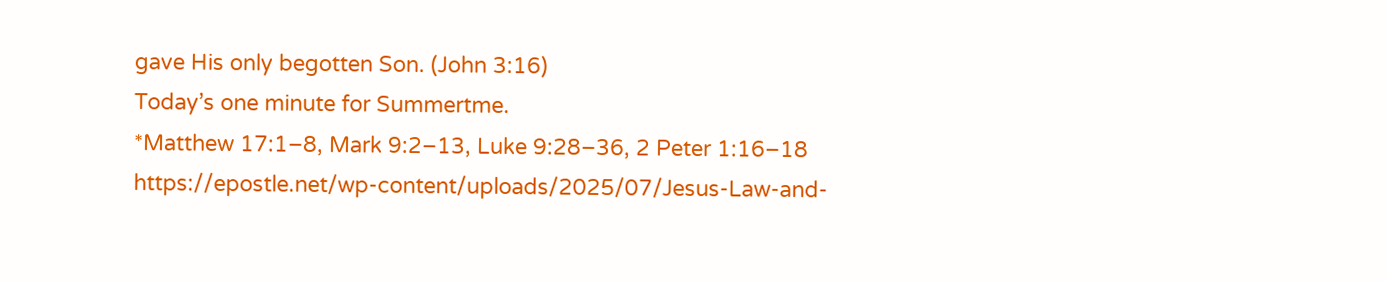gave His only begotten Son. (John 3:16)
Today’s one minute for Summertme.
*Matthew 17:1–8, Mark 9:2–13, Luke 9:28–36, 2 Peter 1:16–18
https://epostle.net/wp-content/uploads/2025/07/Jesus-Law-and-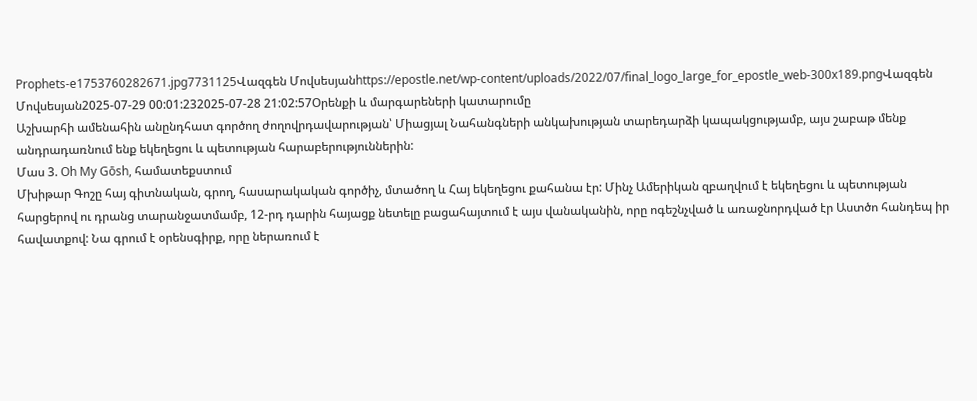Prophets-e1753760282671.jpg7731125Վազգեն Մովսեսյանhttps://epostle.net/wp-content/uploads/2022/07/final_logo_large_for_epostle_web-300x189.pngՎազգեն Մովսեսյան2025-07-29 00:01:232025-07-28 21:02:57Օրենքի և մարգարեների կատարումը
Աշխարհի ամենահին անընդհատ գործող ժողովրդավարության՝ Միացյալ Նահանգների անկախության տարեդարձի կապակցությամբ, այս շաբաթ մենք անդրադառնում ենք եկեղեցու և պետության հարաբերություններին:
Մաս 3. Oh My Gōsh, համատեքստում
Մխիթար Գոշը հայ գիտնական, գրող, հասարակական գործիչ, մտածող և Հայ եկեղեցու քահանա էր: Մինչ Ամերիկան զբաղվում է եկեղեցու և պետության հարցերով ու դրանց տարանջատմամբ, 12-րդ դարին հայացք նետելը բացահայտում է այս վանականին, որը ոգեշնչված և առաջնորդված էր Աստծո հանդեպ իր հավատքով: Նա գրում է օրենսգիրք, որը ներառում է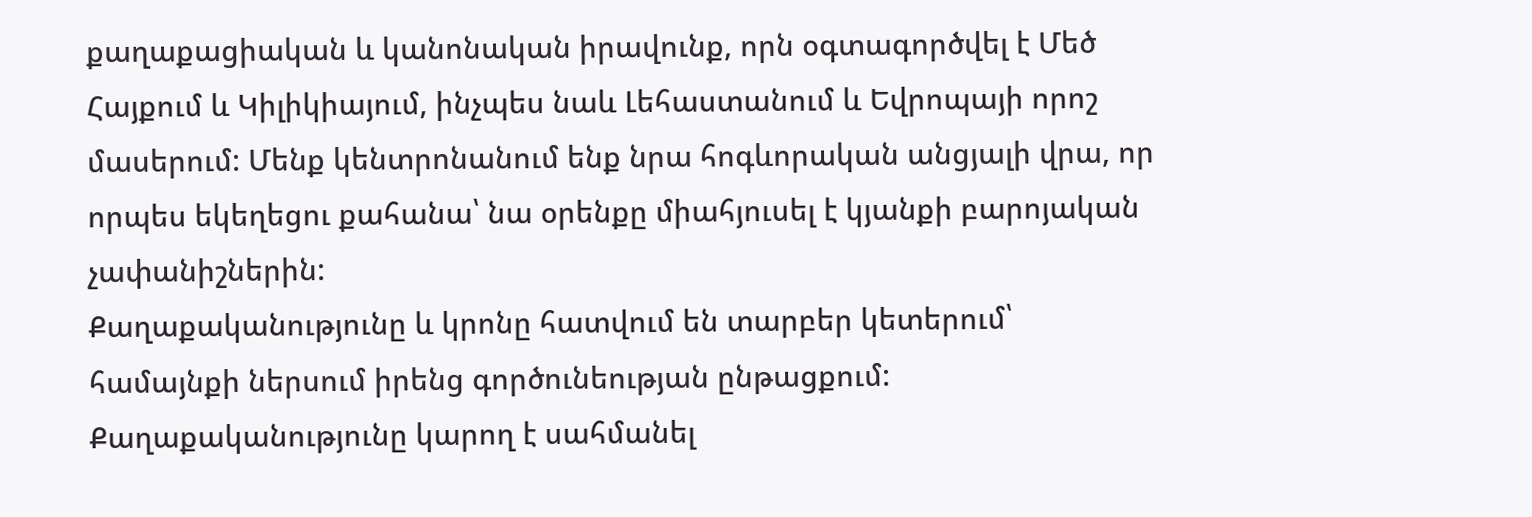քաղաքացիական և կանոնական իրավունք, որն օգտագործվել է Մեծ Հայքում և Կիլիկիայում, ինչպես նաև Լեհաստանում և Եվրոպայի որոշ մասերում: Մենք կենտրոնանում ենք նրա հոգևորական անցյալի վրա, որ որպես եկեղեցու քահանա՝ նա օրենքը միահյուսել է կյանքի բարոյական չափանիշներին:
Քաղաքականությունը և կրոնը հատվում են տարբեր կետերում՝ համայնքի ներսում իրենց գործունեության ընթացքում: Քաղաքականությունը կարող է սահմանել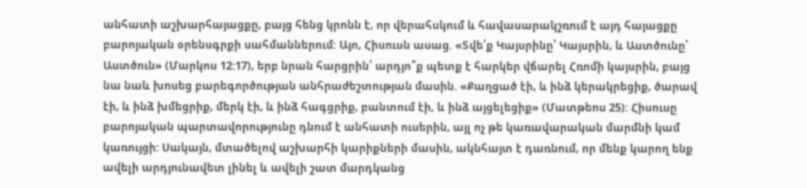անհատի աշխարհայացքը, բայց հենց կրոնն է, որ վերահսկում և հավասարակշռում է այդ հայացքը բարոյական օրենսգրքի սահմաններում: Այո, Հիսուսն ասաց. «Տվե՛ք Կայսրինը՝ Կայսրին, և Աստծունը՝ Աստծուն» (Մարկոս 12:17), երբ նրան հարցրին՝ արդյո՞ք պետք է հարկեր վճարել Հռոմի կայսրին, բայց նա նաև խոսեց բարեգործության անհրաժեշտության մասին. «Քաղցած էի, և ինձ կերակրեցիք, ծարավ էի, և ինձ խմեցրիք, մերկ էի, և ինձ հագցրիք, բանտում էի, և ինձ այցելեցիք» (Մատթեոս 25): Հիսուսը բարոյական պարտավորությունը դնում է անհատի ուսերին, այլ ոչ թե կառավարական մարմնի կամ կառույցի: Սակայն, մտածելով աշխարհի կարիքների մասին, ակնհայտ է դառնում, որ մենք կարող ենք ավելի արդյունավետ լինել և ավելի շատ մարդկանց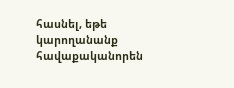հասնել, եթե կարողանանք հավաքականորեն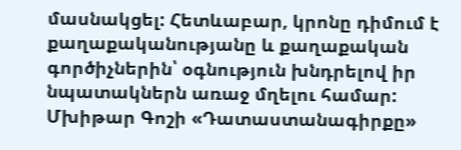մասնակցել: Հետևաբար, կրոնը դիմում է քաղաքականությանը և քաղաքական գործիչներին՝ օգնություն խնդրելով իր նպատակներն առաջ մղելու համար:
Մխիթար Գոշի «Դատաստանագիրքը»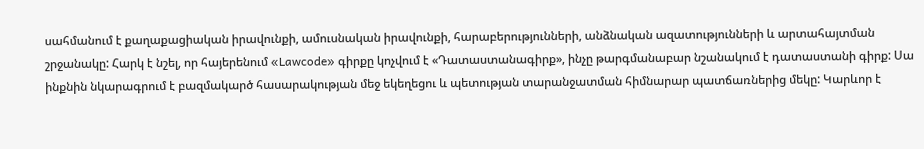սահմանում է քաղաքացիական իրավունքի, ամուսնական իրավունքի, հարաբերությունների, անձնական ազատությունների և արտահայտման շրջանակը: Հարկ է նշել, որ հայերենում «Lawcode» գիրքը կոչվում է «Դատաստանագիրք», ինչը թարգմանաբար նշանակում է դատաստանի գիրք: Սա ինքնին նկարագրում է բազմակարծ հասարակության մեջ եկեղեցու և պետության տարանջատման հիմնարար պատճառներից մեկը: Կարևոր է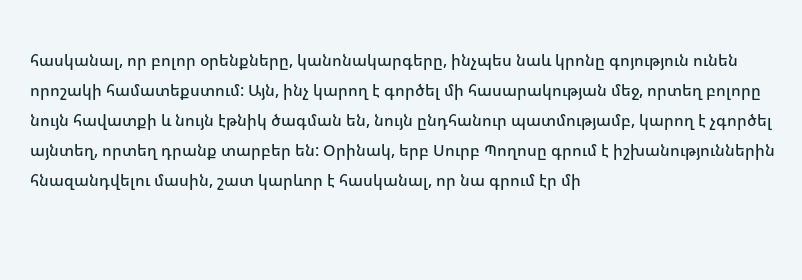հասկանալ, որ բոլոր օրենքները, կանոնակարգերը, ինչպես նաև կրոնը գոյություն ունեն որոշակի համատեքստում: Այն, ինչ կարող է գործել մի հասարակության մեջ, որտեղ բոլորը նույն հավատքի և նույն էթնիկ ծագման են, նույն ընդհանուր պատմությամբ, կարող է չգործել այնտեղ, որտեղ դրանք տարբեր են: Օրինակ, երբ Սուրբ Պողոսը գրում է իշխանություններին հնազանդվելու մասին, շատ կարևոր է հասկանալ, որ նա գրում էր մի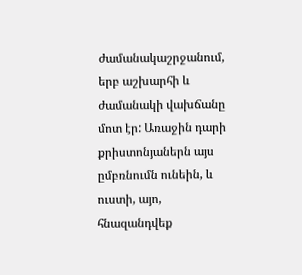ժամանակաշրջանում, երբ աշխարհի և ժամանակի վախճանը մոտ էր: Առաջին դարի քրիստոնյաներն այս ըմբռնումն ունեին, և ուստի, այո, հնազանդվեք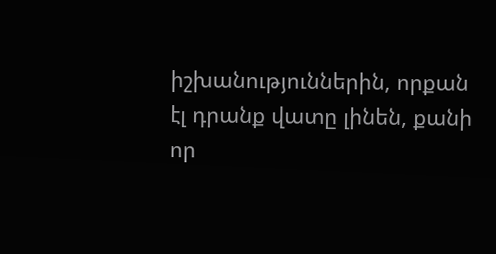իշխանություններին, որքան էլ դրանք վատը լինեն, քանի որ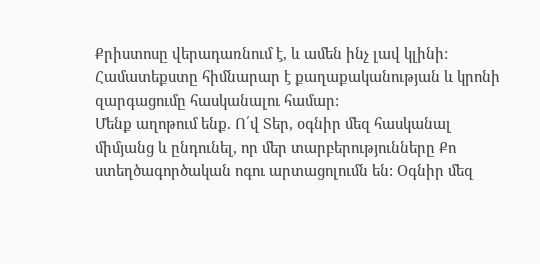Քրիստոսը վերադառնում է, և ամեն ինչ լավ կլինի: Համատեքստը հիմնարար է քաղաքականության և կրոնի զարգացումը հասկանալու համար:
Մենք աղոթում ենք. Ո՛վ Տեր, օգնիր մեզ հասկանալ միմյանց և ընդունել, որ մեր տարբերությունները Քո ստեղծագործական ոգու արտացոլումն են: Օգնիր մեզ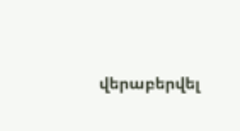վերաբերվել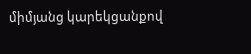միմյանց կարեկցանքով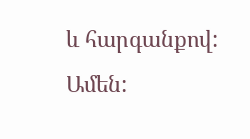և հարգանքով: Ամեն: